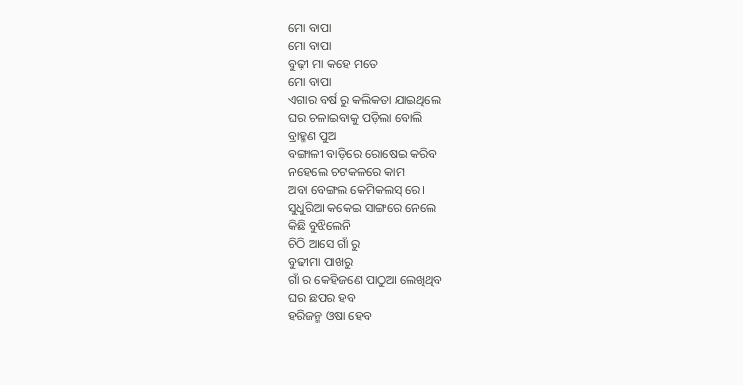ମୋ ବାପା
ମୋ ବାପା
ବୁଢ଼ୀ ମା କହେ ମତେ
ମୋ ବାପା
ଏଗାର ବର୍ଷ ରୁ କଲିକତା ଯାଇଥିଲେ
ଘର ଚଳାଇବାକୁ ପଡ଼ିଲା ବୋଲି
ବ୍ରାହ୍ମଣ ପୁଅ
ବଙ୍ଗାଳୀ ବାଡ଼ିରେ ରୋଷେଇ କରିବ
ନହେଲେ ଚଟକଳରେ କାମ
ଅବା ବେଙ୍ଗଲ କେମିକଲସ୍ ରେ।
ସୁଧୁରିଆ କକେଇ ସାଙ୍ଗରେ ନେଲେ
କିଛି ବୁଝିଲେନି
ଚିଠି ଆସେ ଗାଁ ରୁ
ବୁଢୀମା ପାଖରୁ
ଗାଁ ର କେହିଜଣେ ପାଠୁଆ ଲେଖିଥିବ
ଘର ଛପର ହବ
ହରିଜନ୍ମ ଓଷା ହେବ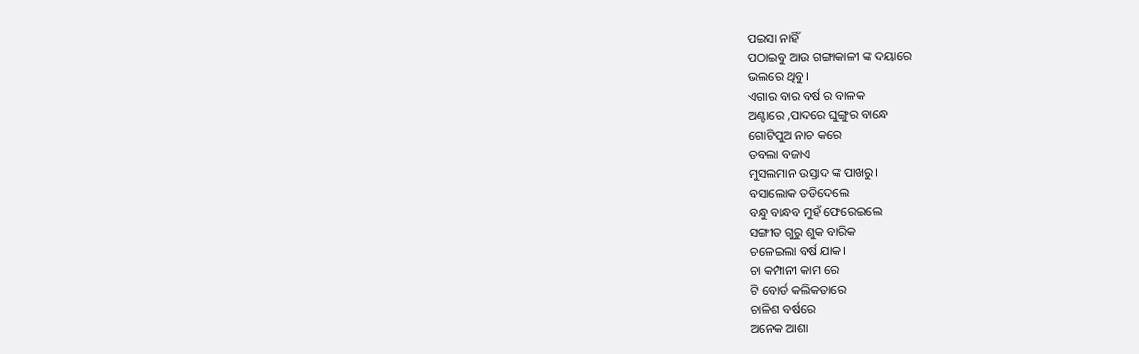ପଇସା ନାହିଁ
ପଠାଇବୁ ଆଉ ଗଙ୍ଗାକାଳୀ ଙ୍କ ଦୟାରେ
ଭଲରେ ଥିବୁ।
ଏଗାର ବାର ବର୍ଷ ର ବାଳକ
ଅଣ୍ଟାରେ ,ପାଦରେ ଘୁଙ୍ଗୁର ବାନ୍ଧେ
ଗୋଟିପୁଅ ନାଚ କରେ
ତବଲା ବଜାଏ
ମୁସଲମାନ ଉସ୍ତାଦ ଙ୍କ ପାଖରୁ।
ବସାଲୋକ ତଡିଦେଲେ
ବନ୍ଧୁ ବାନ୍ଧବ ମୁହଁ ଫେରେଇଲେ
ସଙ୍ଗୀତ ଗୁରୁ ଶୁକ ବାରିକ
ଚଳେଇଲା ବର୍ଷ ଯାକ।
ଚା କମ୍ପାନୀ କାମ ରେ
ଟି ବୋର୍ଡ କଲିକତାରେ
ଚାଳିଶ ବର୍ଷରେ
ଅନେକ ଆଶା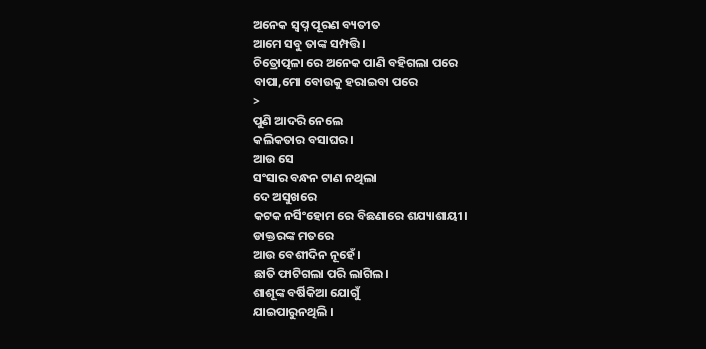ଅନେକ ସ୍ୱପ୍ନ ପୂରଣ ବ୍ୟତୀତ
ଆମେ ସବୁ ତାଙ୍କ ସମ୍ପତ୍ତି।
ଚିତ୍ରୋତ୍ପଳା ରେ ଅନେକ ପାଣି ବହିଗଲା ପରେ
ବାପା,ମୋ ବୋଉକୁ ହରାଇବା ପରେ
>
ପୁଣି ଆଦରି ନେଲେ
କଲିକତାର ବସାଘର ।
ଆଉ ସେ
ସଂସାର ବନ୍ଧନ ଟାଣ ନଥିଲା
ଦେ ଅସୁଖରେ
କଟକ ନର୍ସିଂହୋମ ରେ ବିଛଣାରେ ଶଯ୍ୟାଶାୟୀ।
ଡାକ୍ତରଙ୍କ ମତରେ
ଆଉ ବେଶୀଦିନ ନୂହେଁ।
ଛାତି ଫାଟିଗଲା ପରି ଲାଗିଲ।
ଶାଶୂଙ୍କ ବର୍ଷିକିଆ ଯୋଗୁଁ
ଯାଇପାରୁନଥିଲି ।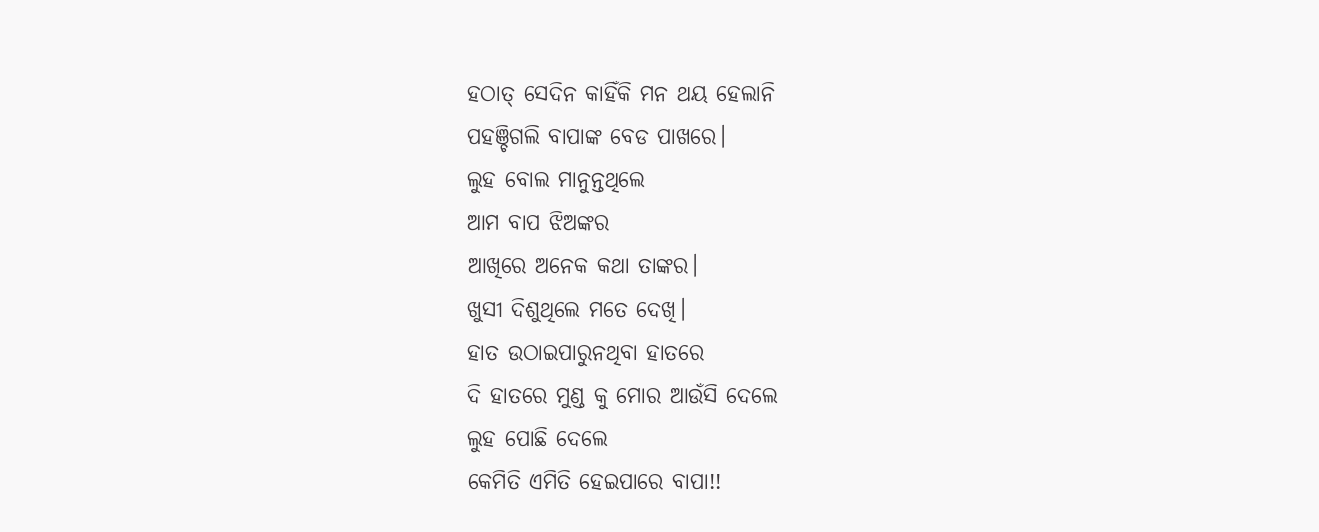ହଠାତ୍ ସେଦିନ କାହିଁକି ମନ ଥୟ ହେଲାନି
ପହଞ୍ଚିଗଲି ବାପାଙ୍କ ବେଡ ପାଖରେ।
ଲୁହ ବୋଲ ମାନୁନ୍ତଥିଲେ
ଆମ ବାପ ଝିଅଙ୍କର
ଆଖିରେ ଅନେକ କଥା ତାଙ୍କର।
ଖୁସୀ ଦିଶୁଥିଲେ ମତେ ଦେଖି।
ହାତ ଉଠାଇପାରୁନଥିବା ହାତରେ
ଦି ହାତରେ ମୁଣ୍ଡ କୁ ମୋର ଆଉଁସି ଦେଲେ
ଲୁହ ପୋଛି ଦେଲେ
କେମିତି ଏମିତି ହେଇପାରେ ବାପା!!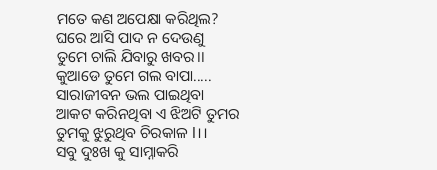ମତେ କଣ ଅପେକ୍ଷା କରିଥିଲ?
ଘରେ ଆସି ପାଦ ନ ଦେଉଣୁ
ତୁମେ ଚାଲି ଯିବାରୁ ଖବର।।
କୁଆଡେ ତୁମେ ଗଲ ବାପା.....
ସାରାଜୀବନ ଭଲ ପାଇଥିବା
ଆକଟ କରିନଥିବା ଏ ଝିଅଟି ତୁମର
ତୁମକୁ ଝୁରୁଥିବ ଚିରକାଳ l।।
ସବୁ ଦୁଃଖ କୁ ସାମ୍ନାକରି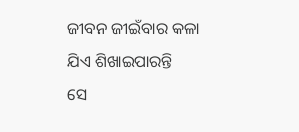ଜୀବନ ଜୀଇଁବାର କଳା
ଯିଏ ଶିଖାଇପାରନ୍ତି
ସେ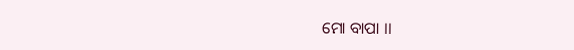ମୋ ବାପା ।।